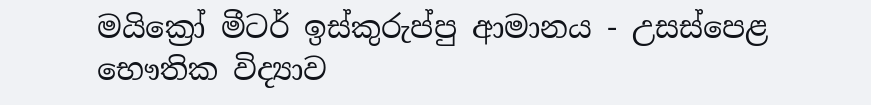මයික්‍රෝ මීටර් ඉස්කුරුප්පු ආමානය - උසස්පෙළ භෞතික විද්‍යාව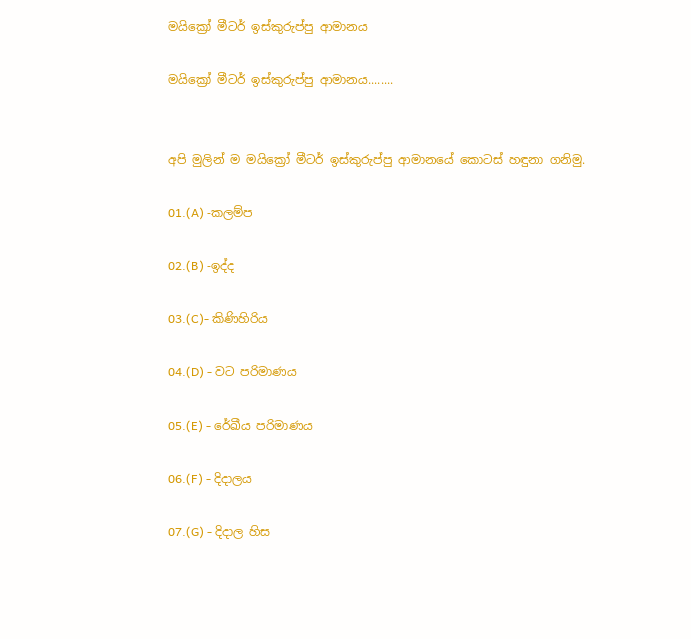මයික්‍රෝ මීටර් ඉස්කුරුප්පු ආමානය

මයික්‍රෝ මීටර් ඉස්කුරුප්පු ආමානය........


අපි මුලින් ම මයික්‍රෝ මීටර් ඉස්කුරුප්පු ආමාන‍යේ කොටස් හඳුනා ගනිමු.

01.(A) -කලම්ප

02.(B) -ඉද්ද

03.(C)- කිණිහිරිය

04.(D) - වට පරිමාණය

05.(E) - රේඛීය පරිමාණය

06.(F) - දිදාලය

07.(G) - දිදාල හිස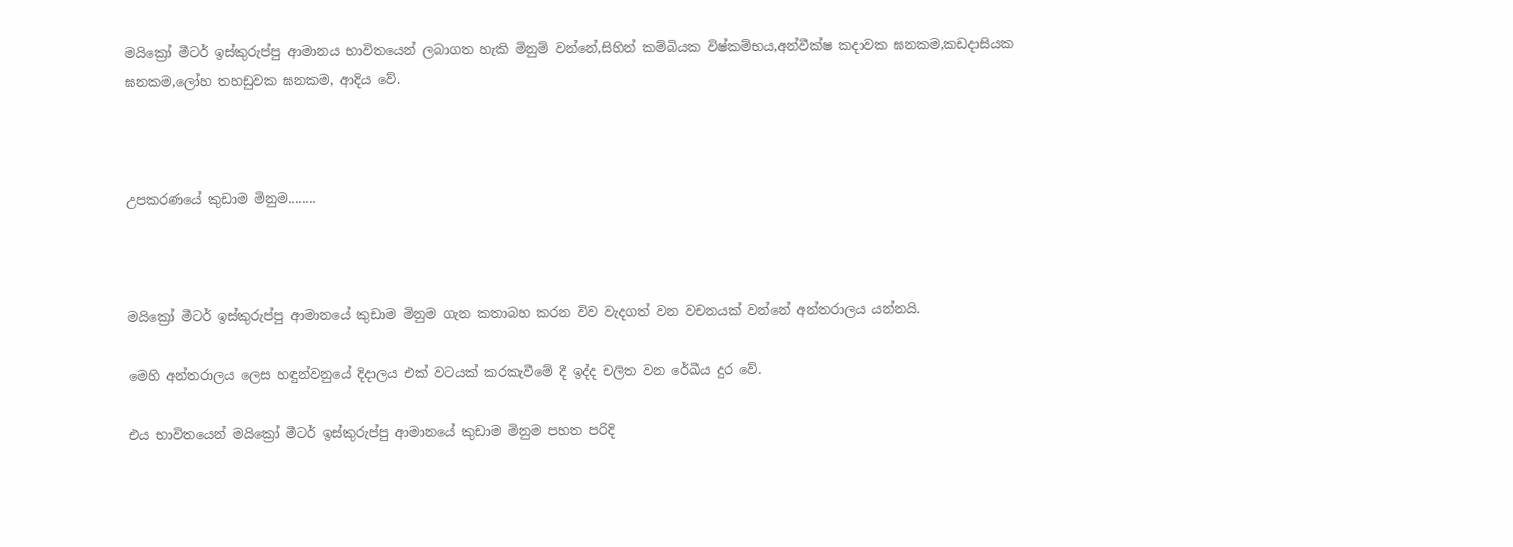මයික්‍රෝ මීටර් ඉස්කුරුප්පු ආමාන‍ය භාවිතයෙන් ලබාගත හැකි මිනුම් වන්නේ,සිහින් කම්බියක විෂ්කම්භය,අන්වීක්ෂ කදාවක ඝනකම,කඩදාසියක ඝනකම,ලෝහ තහඩුවක ඝනකම, ආදිය වේ.



උපකරණයේ කුඩාම මිනුම........



මයික්‍රෝ මීටර් ඉස්කුරුප්පු ආමාන‍යේ කුඩාම මිනුම ගැන කතාබහ කරන විව වැදගත් වන වචනයක් වන්නේ අන්තරාලය යන්නයි.

මෙහි අන්තරාලය ලෙස හඳුන්වනුයේ දිදාලය එක් වටයක් කරකැවීමේ දී ඉද්ද චලිත වන රේඛීය දුර වේ.

එය භාවිතයෙන් මයික්‍රෝ මීටර් ඉස්කුරුප්පු ආමාන‍යේ කුඩාම මිනුම පහත පරිදි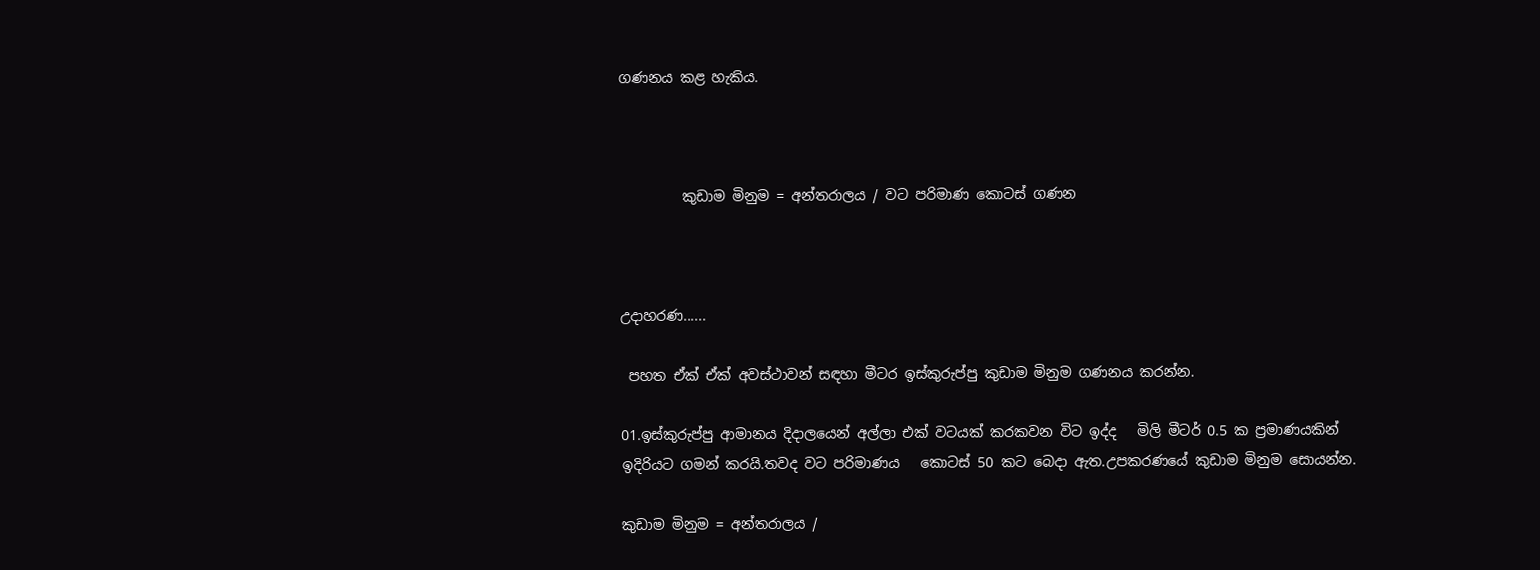ගණනය කළ හැකිය.



         කුඩාම මිනුම = අන්තරාලය / වට පරිමාණ කොටස් ගණන



උදාහරණ......

 පහත ඒක් ඒක් අවස්ථාවන් සඳහා මීටර ඉස්කුරුප්පු කුඩාම මිනුම ගණනය කරන්න.

01.ඉස්කුරුප්පු ආමානය දිදාලයෙන් අල්ලා එක් වටයක් කරකවන විට ඉද්ද   මිලි මීටර් 0.5 ක ප්‍රමාණයකින් ඉදිරියට ගමන් කරයි.තවද වට පරිමාණය   කොටස් 50 කට බෙදා ඇත.උපකරණයේ කුඩාම මිනුම සොයන්න.

කුඩාම මිනුම = අන්තරාලය /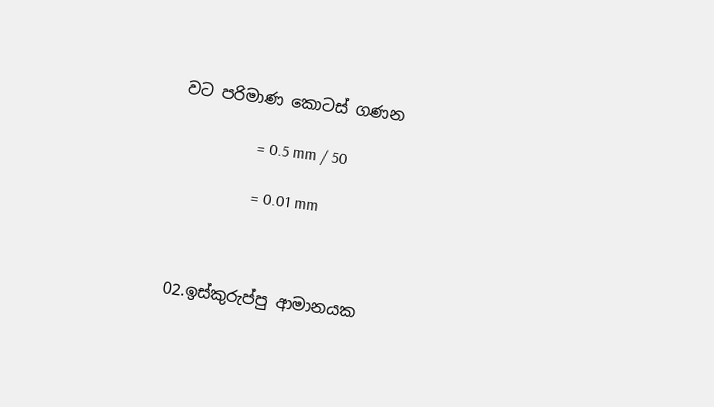වට පරිමාණ කොටස් ගණන

                   = 0.5 mm / 50

                   = 0.01 mm



02.ඉස්කුරුප්පු ආමානයක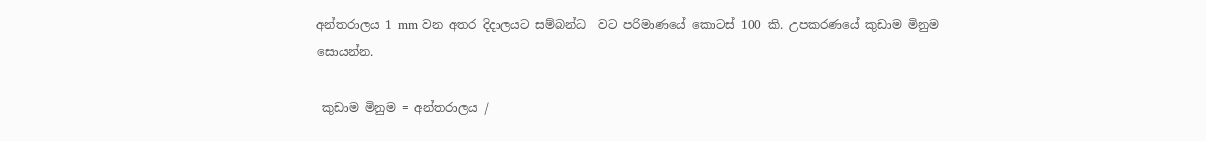අන්තරාලය 1 mm වන අතර දිදාලයට සම්බන්ධ  වට පරිමාණයේ කොටස් 100 කි. උපකරණයේ කුඩාම මිනුම සොයන්න.

 කුඩාම මිනුම = අන්තරාලය /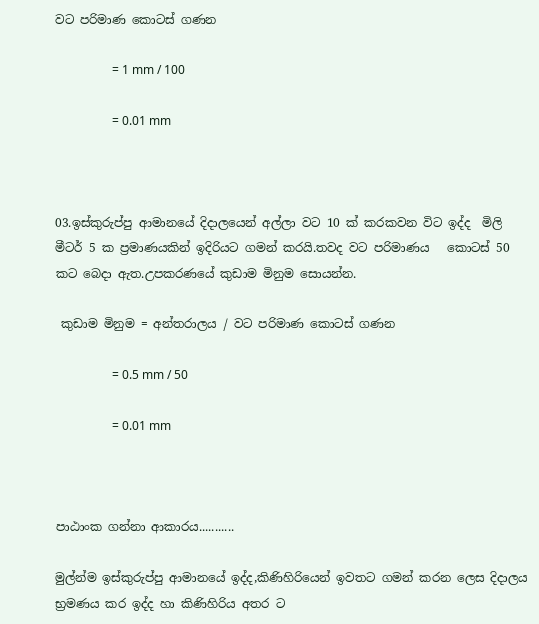වට පරිමාණ කොටස් ගණන

                   = 1 mm / 100

                   = 0.01 mm



03.ඉස්කුරුප්පු ආමානයේ දිදාලයෙන් අල්ලා වට 10 ක් කරකවන විට ඉද්ද  මිලි මීටර් 5 ක ප්‍රමාණයකින් ඉදිරියට ගමන් කරයි.තවද වට පරිමාණය   කොටස් 50 කට බෙදා ඇත.උපකරණයේ කුඩාම මිනුම සොයන්න.

 කුඩාම මිනුම = අන්තරාලය / වට පරිමාණ කොටස් ගණන

                   = 0.5 mm / 50

                   = 0.01 mm



පාඨාංක ගන්නා ආකාරය...........

මුල්න්ම ඉස්කුරුප්පු ආමානයේ ඉද්ද,කිණිහිරියෙන් ඉවතට ගමන් කරන ලෙස දිදාලය භ්‍රමණය කර ඉද්ද හා කිණිහිරිය අතර ට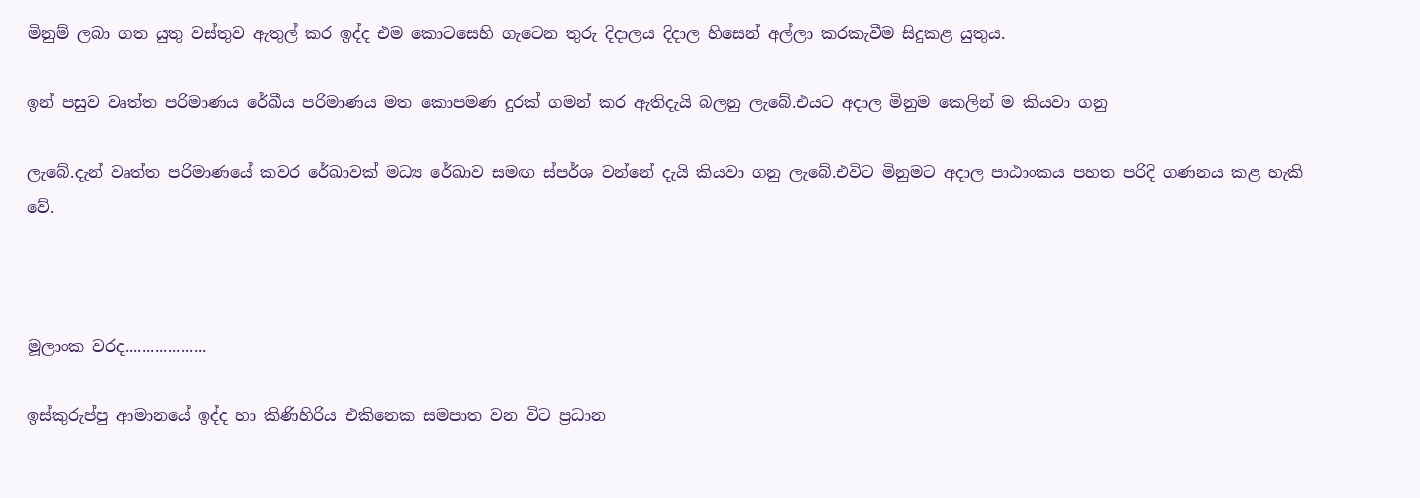මිනුම් ලබා ගත යුතු වස්තුව ඇතුල් කර ඉද්ද එම කොටසෙහි ගැටෙන තුරු දිදාලය දිදාල හිසෙන් අල්ලා කරකැවීම සිදුකළ යුතුය.

ඉන් පසුව වෘත්ත පරිමාණය රේඛීය පරිමාණය මත කොපමණ දුරක් ගමන් කර ඇතිදැයි බලනු ලැබේ.එයට අදාල මිනුම කෙලින් ම කියවා ගනු

ලැබේ.දැන් වෘත්ත පරිමාණයේ කවර රේඛාවක් මධ්‍ය රේඛාව සමඟ ස්පර්ශ වන්නේ දැයි කියවා ගනු ලැබේ.එවිට මිනුමට අදාල පාඨාංකය පහත පරිදි ගණනය කළ හැකි වේ.



මූලාංක වරද...................

ඉස්කුරුප්පු ආමානයේ ඉද්ද හා කිණිහිරිය එකිනෙක සමපාත වන විට ප්‍රධාන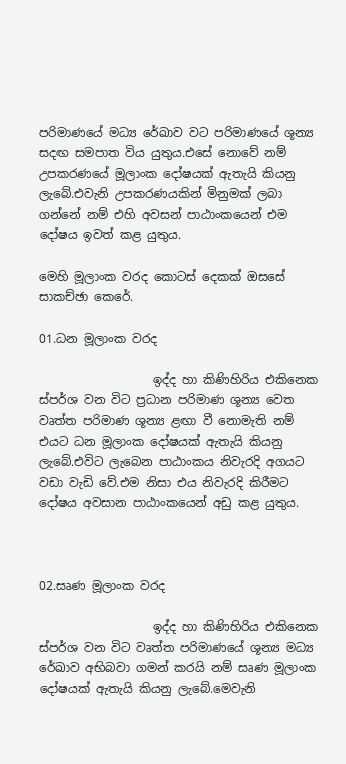පරිමාණයේ මධ්‍ය රේඛාව වට පරිමාණයේ ශූන්‍ය සදඟ සමපාත විය යුතුය.එසේ නොවේ නම් උපකරණයේ මූලාංක දෝෂයක් ඇතැයි කියනු ලැබේ.එවැනි උපකරණයකින් මිනුමක් ලබා ගන්නේ නම් එහි අවසන් පාඨාංකයෙන් එම දෝෂය ඉවත් කළ යුතුය.

මෙහි මූලාංක වරද කොටස් දෙකක් ඔසසේ සාකච්ඡා කෙරේ.

01.ධන මූලාංක වරද

                   ඉද්ද හා කිණිහිරිය එකිනෙක ස්පර්ශ වන විට ප්‍රධාන පරිමාණ ශූන්‍ය වෙත වෘත්ත පරිමාණ ශූන්‍ය ළඟා වී නොමැති නම් එයට ධන මූලාංක දෝෂයක් ඇතැයි කියනු ලැබේ.එවිට ලැබෙන පාඨාංකය නිවැරදි අගයට වඩා වැඩි වේ.එම නිසා එය නිවැරදි කිරීමට දෝෂය අවසාන පාඨාංකයෙන් අඩු කළ යුතුය.



02.සෘණ මූලාංක වරද

                   ඉද්ද හා කිණිහිරිය එකිනෙක ස්පර්ශ වන විට වෘත්ත පරිමාණයේ ශූන්‍ය මධ්‍ය රේඛාව අභිබවා ගමන් කරයි නම් සෘණ මූලාංක දෝෂයක් ඇතැයි කියනු ලැබේ.මෙවැනි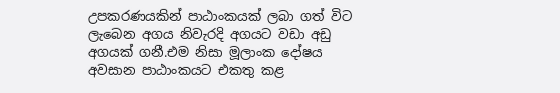උපකරණයකින් පාඨාංකයක් ලබා ගත් විට ලැබෙන අගය නිවැරදි අගයට වඩා අඩු අගයක් ගනී.එම නිසා මූලාංක දෝෂය අවසාන පාඨාංකයට එකතු කළ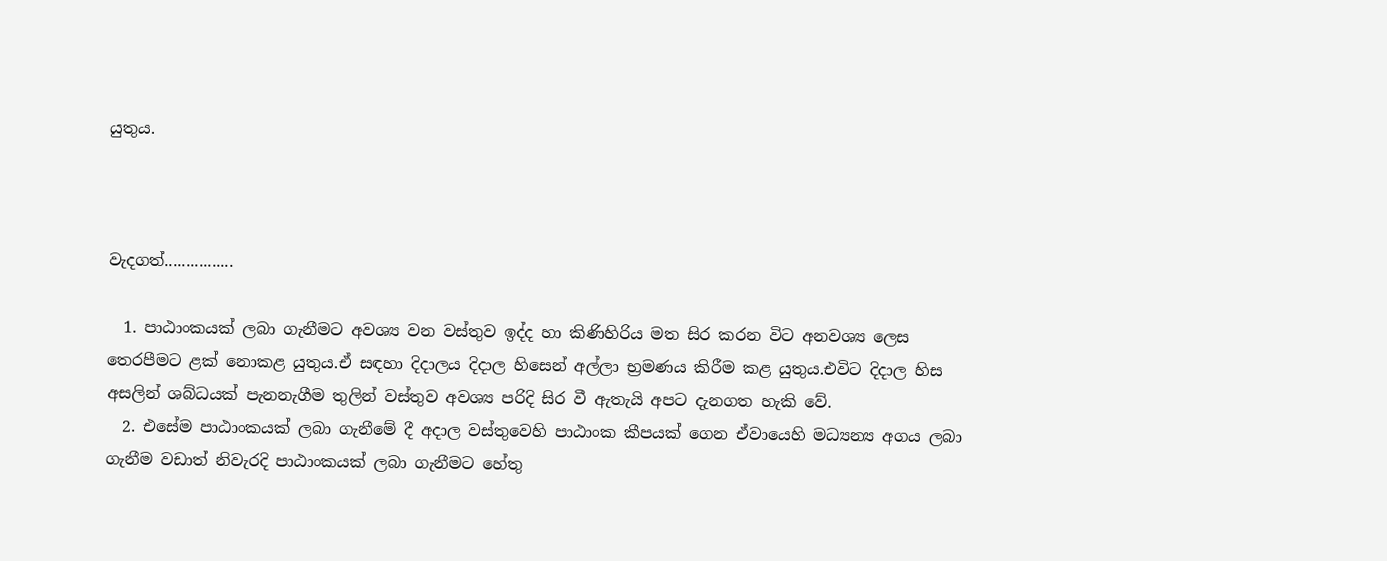යුතුය.



වැදගත්................

  1. පාඨාංකයක් ලබා ගැනීමට අවශ්‍ය වන වස්තුව ඉද්ද හා කිණිහිරිය මත සිර කරන විට අනවශ්‍ය ලෙස තෙරපීමට ළක් නොකළ යුතුය.ඒ සඳහා දිදාලය දිදාල හිසෙන් අල්ලා භ්‍රමණය කිරීම කළ යුතුය.එවිට දිදාල හිස අසලින් ශබ්ධයක් පැනනැගීම තුලින් වස්තුව අවශ්‍ය පරිදි සිර වී ඇතැයි අපට දැනගත හැකි වේ.
  2. එසේම පාඨාංකයක් ලබා ගැනීමේ දී අදාල වස්තුවෙහි පාඨාංක කීපයක් ගෙන ඒවායෙහි මධ්‍යන්‍ය අගය ලබා ගැනීම වඩාත් නිවැරදි පාඨාංකයක් ලබා ගැනීමට හේතු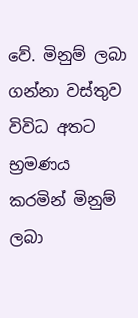වේ. මිනුම් ලබා ගන්නා වස්තුව විවිධ අතට භ්‍රමණය කරමින් මිනුම් ලබා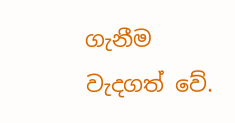ගැනීම වැදගත් වේ.